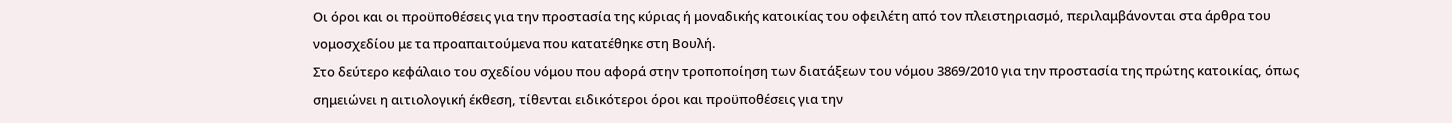Οι όροι και οι προϋποθέσεις για την προστασία της κύριας ή μοναδικής κατοικίας του οφειλέτη από τον πλειστηριασμό, περιλαμβάνονται στα άρθρα του νομοσχεδίου με τα προαπαιτούμενα που κατατέθηκε στη Βουλή.
Στο δεύτερο κεφάλαιο του σχεδίου νόμου που αφορά στην τροποποίηση των διατάξεων του νόμου 3869/2010 για την προστασία της πρώτης κατοικίας, όπως σημειώνει η αιτιολογική έκθεση, τίθενται ειδικότεροι όροι και προϋποθέσεις για την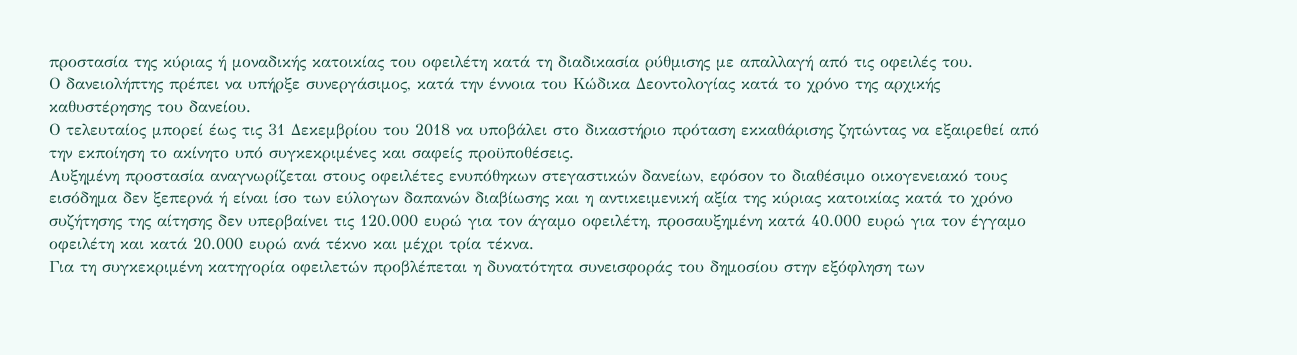προστασία της κύριας ή μοναδικής κατοικίας του οφειλέτη κατά τη διαδικασία ρύθμισης με απαλλαγή από τις οφειλές του.
Ο δανειολήπτης πρέπει να υπήρξε συνεργάσιμος, κατά την έννοια του Κώδικα Δεοντολογίας κατά το χρόνο της αρχικής καθυστέρησης του δανείου.
Ο τελευταίος μπορεί έως τις 31 Δεκεμβρίου του 2018 να υποβάλει στο δικαστήριο πρόταση εκκαθάρισης ζητώντας να εξαιρεθεί από την εκποίηση το ακίνητο υπό συγκεκριμένες και σαφείς προϋποθέσεις.
Αυξημένη προστασία αναγνωρίζεται στους οφειλέτες ενυπόθηκων στεγαστικών δανείων, εφόσον το διαθέσιμο οικογενειακό τους εισόδημα δεν ξεπερνά ή είναι ίσο των εύλογων δαπανών διαβίωσης και η αντικειμενική αξία της κύριας κατοικίας κατά το χρόνο συζήτησης της αίτησης δεν υπερβαίνει τις 120.000 ευρώ για τον άγαμο οφειλέτη, προσαυξημένη κατά 40.000 ευρώ για τον έγγαμο οφειλέτη και κατά 20.000 ευρώ ανά τέκνο και μέχρι τρία τέκνα.
Για τη συγκεκριμένη κατηγορία οφειλετών προβλέπεται η δυνατότητα συνεισφοράς του δημοσίου στην εξόφληση των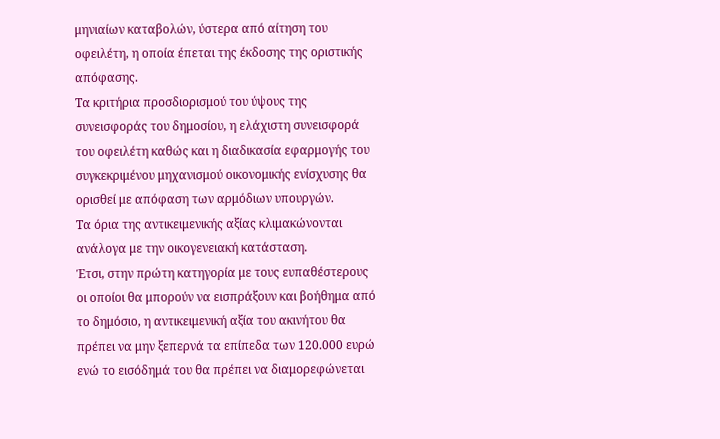μηνιαίων καταβολών, ύστερα από αίτηση του οφειλέτη, η οποία έπεται της έκδοσης της οριστικής απόφασης.
Τα κριτήρια προσδιορισμού του ύψους της συνεισφοράς του δημοσίου, η ελάχιστη συνεισφορά του οφειλέτη καθώς και η διαδικασία εφαρμογής του συγκεκριμένου μηχανισμού οικονομικής ενίσχυσης θα ορισθεί με απόφαση των αρμόδιων υπουργών.
Τα όρια της αντικειμενικής αξίας κλιμακώνονται ανάλογα με την οικογενειακή κατάσταση.
Έτσι, στην πρώτη κατηγορία με τους ευπαθέστερους οι οποίοι θα μπορούν να εισπράξουν και βοήθημα από το δημόσιο, η αντικειμενική αξία του ακινήτου θα πρέπει να μην ξεπερνά τα επίπεδα των 120.000 ευρώ ενώ το εισόδημά του θα πρέπει να διαμορεφώνεται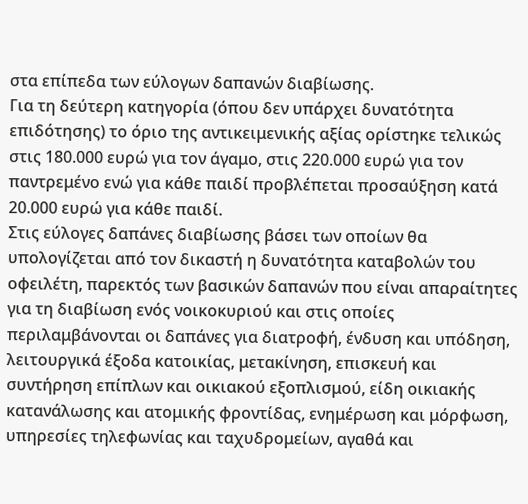στα επίπεδα των εύλογων δαπανών διαβίωσης.
Για τη δεύτερη κατηγορία (όπου δεν υπάρχει δυνατότητα επιδότησης) το όριο της αντικειμενικής αξίας ορίστηκε τελικώς στις 180.000 ευρώ για τον άγαμο, στις 220.000 ευρώ για τον παντρεμένο ενώ για κάθε παιδί προβλέπεται προσαύξηση κατά 20.000 ευρώ για κάθε παιδί.
Στις εύλογες δαπάνες διαβίωσης βάσει των οποίων θα υπολογίζεται από τον δικαστή η δυνατότητα καταβολών του οφειλέτη, παρεκτός των βασικών δαπανών που είναι απαραίτητες για τη διαβίωση ενός νοικοκυριού και στις οποίες περιλαμβάνονται οι δαπάνες για διατροφή, ένδυση και υπόδηση, λειτουργικά έξοδα κατοικίας, μετακίνηση, επισκευή και συντήρηση επίπλων και οικιακού εξοπλισμού, είδη οικιακής κατανάλωσης και ατομικής φροντίδας, ενημέρωση και μόρφωση, υπηρεσίες τηλεφωνίας και ταχυδρομείων, αγαθά και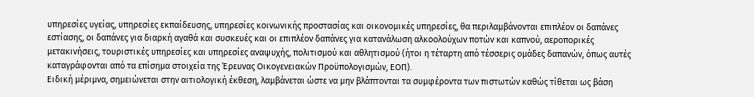υπηρεσίες υγείας, υπηρεσίες εκπαίδευσης, υπηρεσίες κοινωνικής προστασίας και οικονομικές υπηρεσίες, θα περιλαμβάνονται επιπλέον οι δαπάνες εστίασης, οι δαπάνες για διαρκή αγαθά και συσκευές και οι επιπλέον δαπάνες για κατανάλωση αλκοολούχων ποτών και καπνού, αεροπορικές μετακινήσεις, τουριστικές υπηρεσίες και υπηρεσίες αναψυχής, πολιτισμού και αθλητισμού (ήτοι η τέταρτη από τέσσερις ομάδες δαπανών, όπως αυτές καταγράφονται από τα επίσημα στοιχεία της Έρευνας Οικογενειακών Προϋπολογισμών, ΕΟΠ).
Ειδική μέριμνα, σημειώνεται στην αιτιολογική έκθεση, λαμβάνεται ώστε να μην βλάπτονται τα συμφέροντα των πιστωτών καθώς τίθεται ως βάση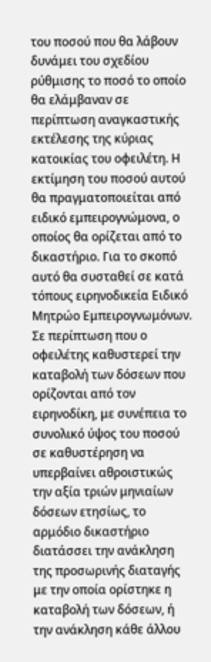του ποσού που θα λάβουν δυνάμει του σχεδίου ρύθμισης το ποσό το οποίο θα ελάμβαναν σε περίπτωση αναγκαστικής εκτέλεσης της κύριας κατοικίας του οφειλέτη. Η εκτίμηση του ποσού αυτού θα πραγματοποιείται από ειδικό εμπειρογνώμονα, ο οποίος θα ορίζεται από το δικαστήριο. Για το σκοπό αυτό θα συσταθεί σε κατά τόπους ειρηνοδικεία Ειδικό Μητρώο Εμπειρογνωμόνων.
Σε περίπτωση που ο οφειλέτης καθυστερεί την καταβολή των δόσεων που ορίζονται από τον ειρηνοδίκη, με συνέπεια το συνολικό ύψος του ποσού σε καθυστέρηση να υπερβαίνει αθροιστικώς την αξία τριών μηνιαίων δόσεων ετησίως, το αρμόδιο δικαστήριο διατάσσει την ανάκληση της προσωρινής διαταγής με την οποία ορίστηκε η καταβολή των δόσεων, ή την ανάκληση κάθε άλλου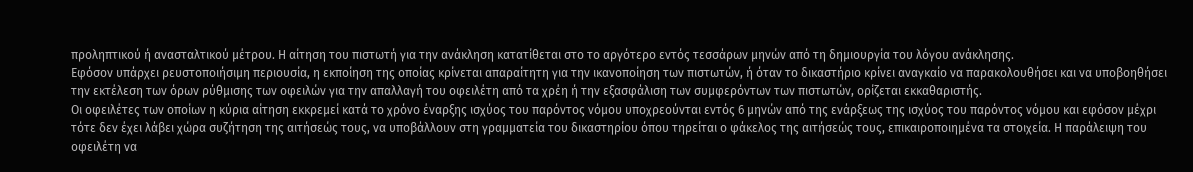προληπτικού ή ανασταλτικού μέτρου. Η αίτηση του πιστωτή για την ανάκληση κατατίθεται στο το αργότερο εντός τεσσάρων μηνών από τη δημιουργία του λόγου ανάκλησης.
Εφόσον υπάρχει ρευστοποιήσιμη περιουσία, η εκποίηση της οποίας κρίνεται απαραίτητη για την ικανοποίηση των πιστωτών, ή όταν το δικαστήριο κρίνει αναγκαίο να παρακολουθήσει και να υποβοηθήσει την εκτέλεση των όρων ρύθμισης των οφειλών για την απαλλαγή του οφειλέτη από τα χρέη ή την εξασφάλιση των συμφερόντων των πιστωτών, ορίζεται εκκαθαριστής.
Οι οφειλέτες των οποίων η κύρια αίτηση εκκρεμεί κατά το χρόνο έναρξης ισχύος του παρόντος νόμου υποχρεούνται εντός 6 μηνών από της ενάρξεως της ισχύος του παρόντος νόμου και εφόσον μέχρι τότε δεν έχει λάβει χώρα συζήτηση της αιτήσεώς τους, να υποβάλλουν στη γραμματεία του δικαστηρίου όπου τηρείται ο φάκελος της αιτήσεώς τους, επικαιροποιημένα τα στοιχεία. Η παράλειψη του οφειλέτη να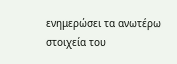ενημερώσει τα ανωτέρω στοιχεία του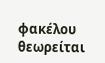φακέλου θεωρείται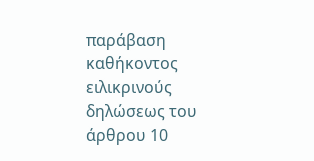παράβαση καθήκοντος ειλικρινούς δηλώσεως του άρθρου 10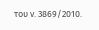του ν. 3869/2010.